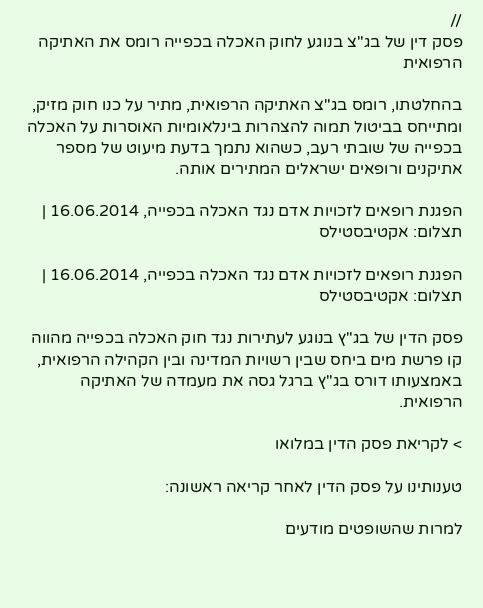//
פסק דין של בג"צ בנוגע לחוק האכלה בכפייה רומס את האתיקה הרפואית

בהחלטתו, רומס בג"צ האתיקה הרפואית, מתיר על כנו חוק מזיק, ומתייחס בביטול תמוה להצהרות בינלאומיות האוסרות על האכלה בכפייה של שובתי רעב, כשהוא נתמך בדעת מיעוט של מספר אתיקנים ורופאים ישראלים המתירים אותה.

הפגנת רופאים לזכויות אדם נגד האכלה בכפייה, 16.06.2014 | תצלום: אקטיבסטילס

הפגנת רופאים לזכויות אדם נגד האכלה בכפייה, 16.06.2014 | תצלום: אקטיבסטילס

פסק הדין של בג"ץ בנוגע לעתירות נגד חוק האכלה בכפייה מהווה קו פרשת מים ביחס שבין רשויות המדינה ובין הקהילה הרפואית, באמצעותו דורס בג"ץ ברגל גסה את מעמדה של האתיקה הרפואית.

> לקריאת פסק הדין במלואו

טענותינו על פסק הדין לאחר קריאה ראשונה:

למרות שהשופטים מודעים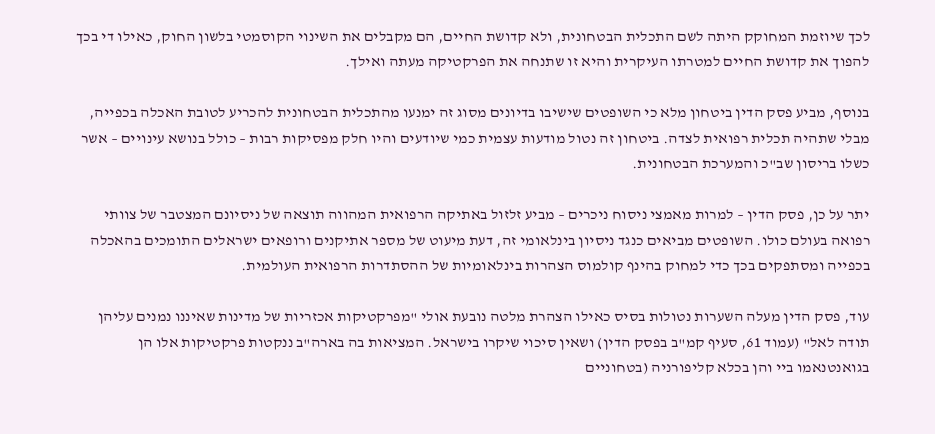לכך שיוזמת המחוקק היתה לשם התכלית הבטחונית, ולא קדושת החיים, הם מקבלים את השינוי הקוסמטי בלשון החוק, כאילו די בכך להפוך את קדושת החיים למטרתו העיקרית והיא זו שתנחה את הפרקטיקה מעתה ואילך.

בנוסף, מביע פסק הדין ביטחון מלא כי השופטים שישיבו בדיונים מסוג זה ימנעו מהתכלית הבטחונית להכריע לטובת האכלה בכפייה, מבלי שתהיה תכלית רפואית לצדה. ביטחון זה נטול מודעות עצמית כמי שיודעים והיו חלק מפסיקות רבות – כולל בנושא עינויים – אשר כשלו בריסון שב"כ והמערכת הבטחונית.

יתר על כן, פסק הדין – למרות מאמצי ניסוח ניכרים – מביע זלזול באתיקה הרפואית המהווה תוצאה של ניסיונם המצטבר של צוותי רפואה בעולם כולו. השופטים מביאים כנגד ניסיון בינלאומי זה, דעת מיעוט של מספר אתיקנים ורופאים ישראלים התומכים בהאכלה בכפייה ומסתפקים בכך כדי למחוק בהינף קולמוס הצהרות בינלאומיות של ההסתדרות הרפואית העולמית.

עוד, פסק הדין מעלה השערות נטולות בסיס כאילו הצהרת מלטה נובעת אולי "מפרקטיקות אכזריות של מדינות שאיננו נמנים עליהן תודה לאל" (עמוד 61, סעיף קמ"ב בפסק הדין) ושאין סיכוי שיקרו בישראל. המציאות בה בארה"ב ננקטות פרקטיקות אלו הן בגואנטנאמו ביי והן בכלא קליפורניה (בטחוניים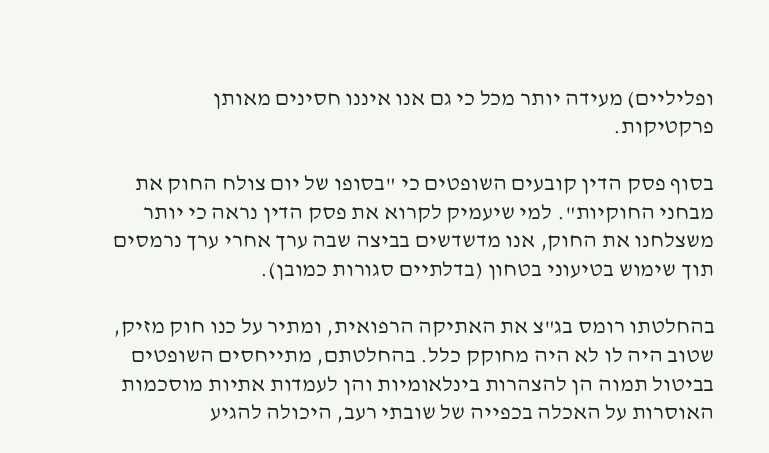ופליליים) מעידה יותר מכל כי גם אנו איננו חסינים מאותן פרקטיקות.

בסוף פסק הדין קובעים השופטים כי "בסופו של יום צולח החוק את מבחני החוקיות". למי שיעמיק לקרוא את פסק הדין נראה כי יותר משצלחנו את החוק, אנו מדשדשים בביצה שבה ערך אחרי ערך נרמסים תוך שימוש בטיעוני בטחון (בדלתיים סגורות כמובן).

בהחלטתו רומס בג"צ את האתיקה הרפואית, ומתיר על כנו חוק מזיק, שטוב היה לו לא היה מחוקק כלל. בהחלטתם, מתייחסים השופטים בביטול תמוה הן להצהרות בינלאומיות והן לעמדות אתיות מוסכמות האוסרות על האכלה בכפייה של שובתי רעב, היכולה להגיע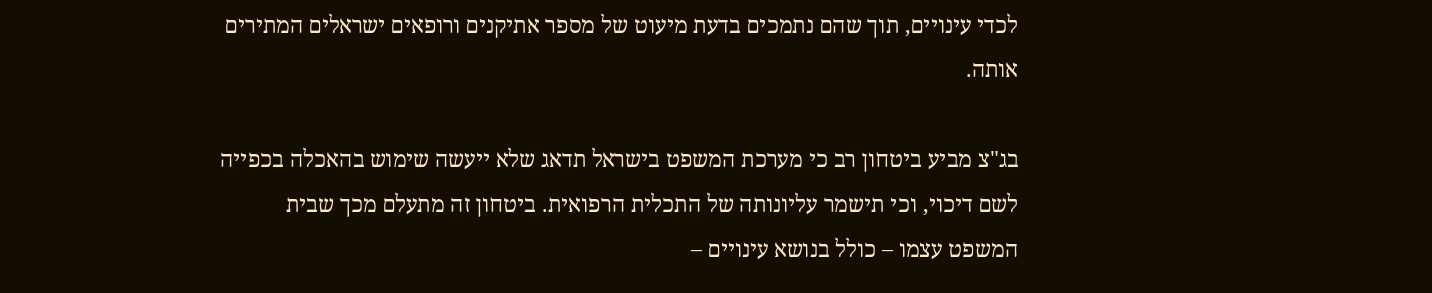לכדי עינויים, תוך שהם נתמכים בדעת מיעוט של מספר אתיקנים ורופאים ישראלים המתירים אותה.

בג"צ מביע ביטחון רב כי מערכת המשפט בישראל תדאג שלא ייעשה שימוש בהאכלה בכפייה לשם דיכוי, וכי תישמר עליונותה של התכלית הרפואית. ביטחון זה מתעלם מכך שבית המשפט עצמו – כולל בנושא עינויים –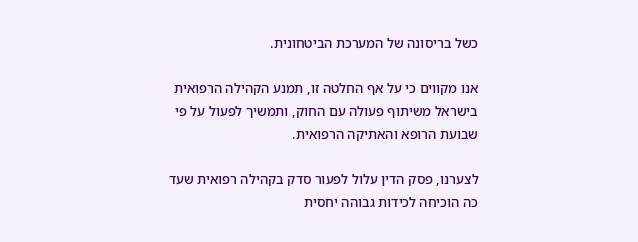כשל בריסונה של המערכת הביטחונית.

אנו מקווים כי על אף החלטה זו, תמנע הקהילה הרפואית בישראל משיתוף פעולה עם החוק, ותמשיך לפעול על פי שבועת הרופא והאתיקה הרפואית.

לצערנו, פסק הדין עלול לפעור סדק בקהילה רפואית שעד כה הוכיחה לכידות גבוהה יחסית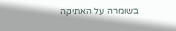בשומרה על האתיקה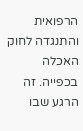הרפואית והתנגדה לחוק האכלה בכפייה. זה הרגע שבו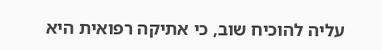עליה להוכיח שוב, כי אתיקה רפואית היא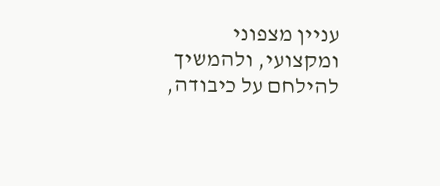עניין מצפוני ומקצועי, ולהמשיך להילחם על כיבודה,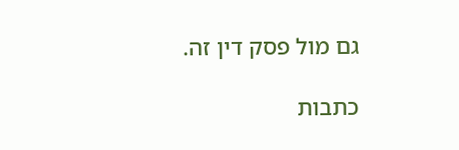גם מול פסק דין זה.

כתבות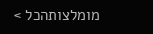מומלצותהכל >